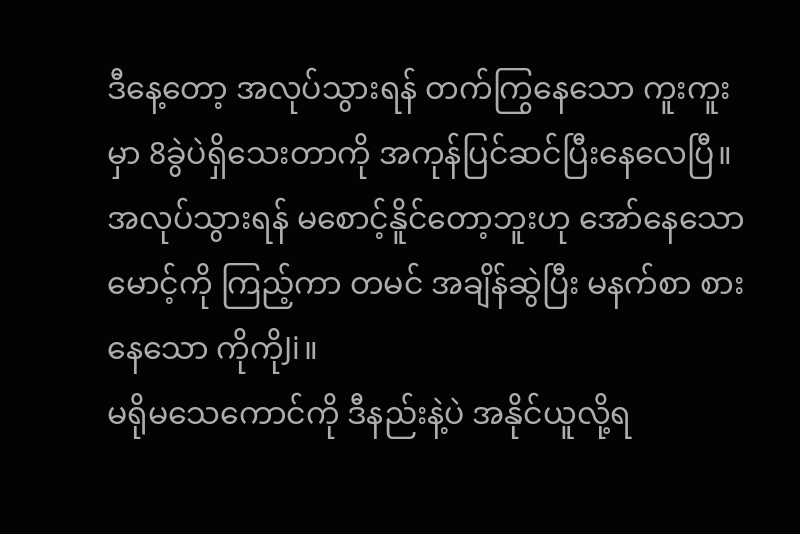ဒီနေ့တော့ အလုပ်သွားရန် တက်ကြွနေသော ကူးကူးမှာ 8ခွဲပဲရှိသေးတာကို အကုန်ပြင်ဆင်ပြီးနေလေပြီ။ အလုပ်သွားရန် မစောင့်နိူင်တော့ဘူးဟု အော်နေသော မောင့်ကို ကြည့်ကာ တမင် အချိန်ဆွဲပြီး မနက်စာ စားနေသော ကိုကိုJi။
မရိုမသေကောင်ကို ဒီနည်းနဲ့ပဲ အနိုင်ယူလို့ရ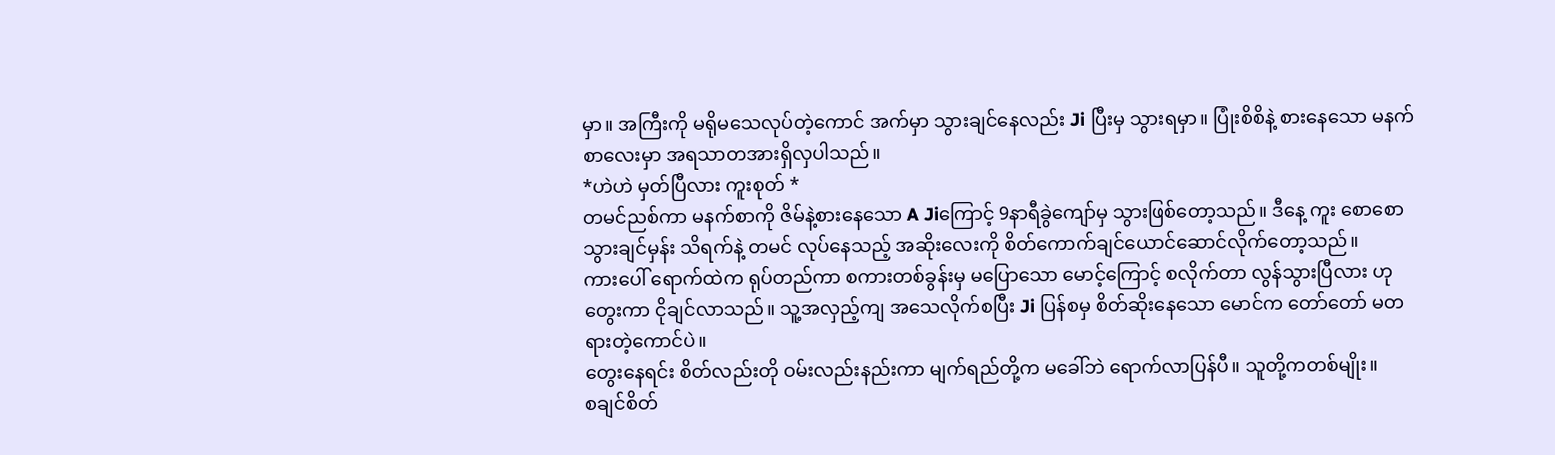မှာ။ အကြီးကို မရိုမသေလုပ်တဲ့ကောင် အက်မှာ သွားချင်နေလည်း Ji ပြီးမှ သွားရမှာ။ ပြုံးစိစိနဲ့ စားနေသော မနက်စာလေးမှာ အရသာတအားရှိလှပါသည်။
*ဟဲဟဲ မှတ်ပြီလား ကူးစုတ် *
တမင်ညစ်ကာ မနက်စာကို ဇိမ်နဲ့စားနေသော A Jiကြောင့် 9နာရီခွဲကျော်မှ သွားဖြစ်တော့သည်။ ဒီနေ့ ကူး စောစော သွားချင်မှန်း သိရက်နဲ့ တမင် လုပ်နေသည့် အဆိုးလေးကို စိတ်ကောက်ချင်ယောင်ဆောင်လိုက်တော့သည်။
ကားပေါ် ရောက်ထဲက ရုပ်တည်ကာ စကားတစ်ခွန်းမှ မပြောသော မောင့်ကြောင့် စလိုက်တာ လွန်သွားပြီလား ဟု တွေးကာ ငိုချင်လာသည်။ သူ့အလှည့်ကျ အသေလိုက်စပြီး Ji ပြန်စမှ စိတ်ဆိုးနေသော မောင်က တော်တော် မတရားတဲ့ကောင်ပဲ။
တွေးနေရင်း စိတ်လည်းတို ဝမ်းလည်းနည်းကာ မျက်ရည်တို့က မခေါ်ဘဲ ရောက်လာပြန်ပီ။ သူတို့ကတစ်မျိုး။
စချင်စိတ်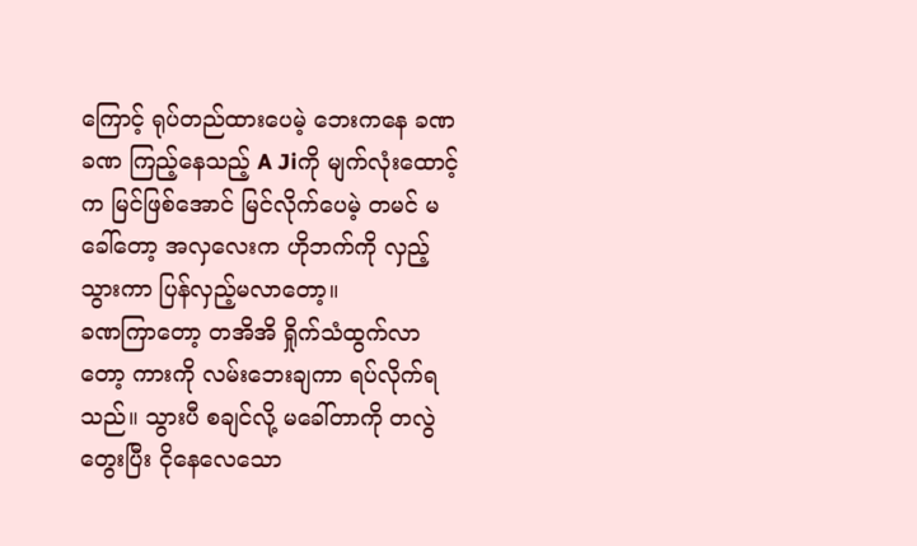ကြောင့် ရုပ်တည်ထားပေမဲ့ ဘေးကနေ ခဏခဏ ကြည့်နေသည့် A Jiကို မျက်လုံးထောင့်က မြင်ဖြစ်အောင် မြင်လိုက်ပေမဲ့ တမင် မခေါ်တော့ အလှလေးက ဟိုဘက်ကို လှည့်သွားကာ ပြန်လှည့်မလာတော့။
ခဏကြာတော့ တအိအိ ရှိုက်သံထွက်လာတော့ ကားကို လမ်းဘေးချကာ ရပ်လိုက်ရသည်။ သွားပီ စချင်လို့ မခေါ်တာကို တလွဲတွေးပြီး ငိုနေလေသော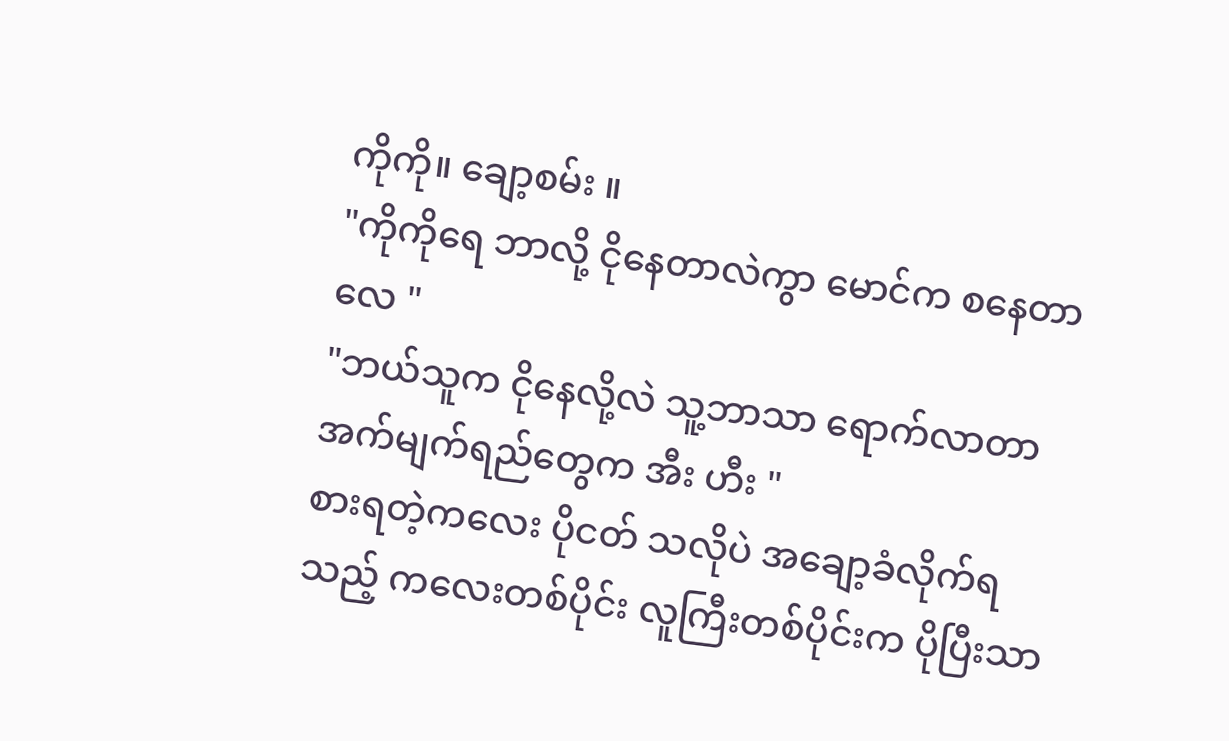ကိုကို။ ချော့စမ်း ။
"ကိုကိုရေ ဘာလို့ ငိုနေတာလဲကွာ မောင်က စနေတာလေ "
"ဘယ်သူက ငိုနေလို့လဲ သူ့ဘာသာ ရောက်လာတာ အက်မျက်ရည်တွေက အီး ဟီး "
စားရတဲ့ကလေး ပိုငတ် သလိုပဲ အချော့ခံလိုက်ရသည့် ကလေးတစ်ပိုင်း လူကြီးတစ်ပိုင်းက ပိုပြီးသာ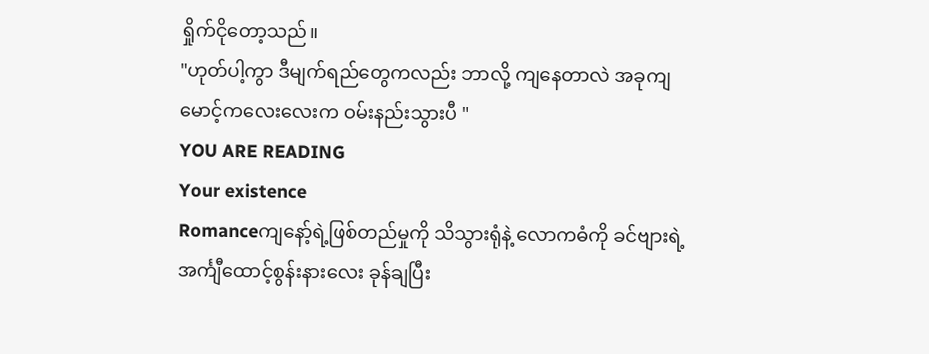ရှိုက်ငိုတော့သည်။
"ဟုတ်ပါ့ကွာ ဒီမျက်ရည်တွေကလည်း ဘာလို့ ကျနေတာလဲ အခုကျ မောင့်ကလေးလေးက ဝမ်းနည်းသွားပီ "
YOU ARE READING
Your existence
Romanceကျနော့်ရဲ့ဖြစ်တည်မှုကို သိသွားရုံနဲ့ လောကဓံကို ခင်ဗျားရဲ့ အင်္ကျီထောင့်စွန်းနားလေး ခုန်ချပြီး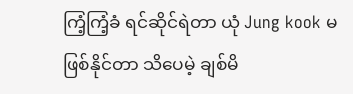ကြံ့ကြံ့ခံ ရင်ဆိုင်ရဲတာ ယုံ Jung kook မဖြစ်နိုင်တာ သိပေမဲ့ ချစ်မိ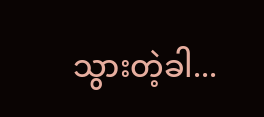သွားတဲ့ခါ...